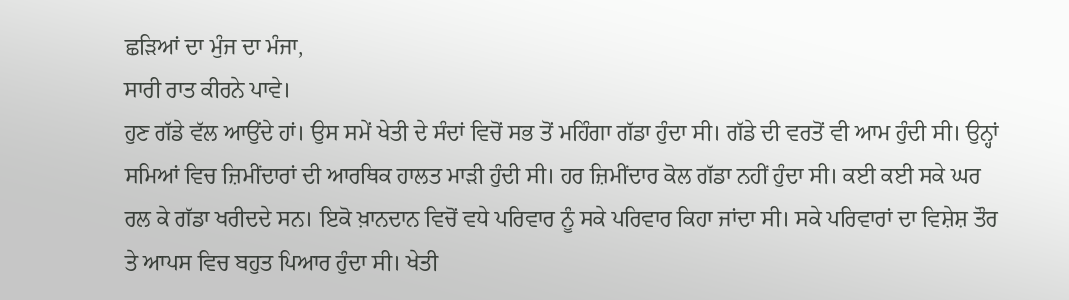ਛੜਿਆਂ ਦਾ ਮੁੰਜ ਦਾ ਮੰਜਾ,
ਸਾਰੀ ਰਾਤ ਕੀਰਨੇ ਪਾਵੇ।
ਹੁਣ ਗੱਡੇ ਵੱਲ ਆਉਂਦੇ ਹਾਂ। ਉਸ ਸਮੇਂ ਖੇਤੀ ਦੇ ਸੰਦਾਂ ਵਿਚੋਂ ਸਭ ਤੋਂ ਮਹਿੰਗਾ ਗੱਡਾ ਹੁੰਦਾ ਸੀ। ਗੱਡੇ ਦੀ ਵਰਤੋਂ ਵੀ ਆਮ ਹੁੰਦੀ ਸੀ। ਉਨ੍ਹਾਂ ਸਮਿਆਂ ਵਿਚ ਜ਼ਿਮੀਂਦਾਰਾਂ ਦੀ ਆਰਥਿਕ ਹਾਲਤ ਮਾੜੀ ਹੁੰਦੀ ਸੀ। ਹਰ ਜ਼ਿਮੀਂਦਾਰ ਕੋਲ ਗੱਡਾ ਨਹੀਂ ਹੁੰਦਾ ਸੀ। ਕਈ ਕਈ ਸਕੇ ਘਰ ਰਲ ਕੇ ਗੱਡਾ ਖਰੀਦਦੇ ਸਨ। ਇਕੋ ਖ਼ਾਨਦਾਨ ਵਿਚੋਂ ਵਧੇ ਪਰਿਵਾਰ ਨੂੰ ਸਕੇ ਪਰਿਵਾਰ ਕਿਹਾ ਜਾਂਦਾ ਸੀ। ਸਕੇ ਪਰਿਵਾਰਾਂ ਦਾ ਵਿਸ਼ੇਸ਼ ਤੌਰ ਤੇ ਆਪਸ ਵਿਚ ਬਹੁਤ ਪਿਆਰ ਹੁੰਦਾ ਸੀ। ਖੇਤੀ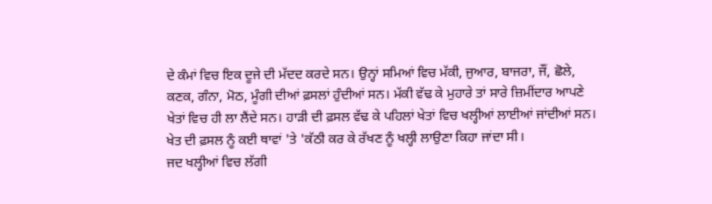ਦੇ ਕੰਮਾਂ ਵਿਚ ਇਕ ਦੂਜੇ ਦੀ ਮੱਦਦ ਕਰਦੇ ਸਨ। ਉਨ੍ਹਾਂ ਸਮਿਆਂ ਵਿਚ ਮੱਕੀ, ਜੁਆਰ, ਬਾਜਰਾ, ਜੌਂ, ਛੋਲੇ, ਕਣਕ, ਗੰਨਾ, ਮੋਠ, ਮੂੰਗੀ ਦੀਆਂ ਫ਼ਸਲਾਂ ਹੁੰਦੀਆਂ ਸਨ। ਮੱਕੀ ਵੱਢ ਕੇ ਮੁਹਾਰੇ ਤਾਂ ਸਾਰੇ ਜ਼ਿਮੀਂਦਾਰ ਆਪਣੇ ਖੇਤਾਂ ਵਿਚ ਹੀ ਲਾ ਲੈਂਦੇ ਸਨ। ਹਾੜੀ ਦੀ ਫ਼ਸਲ ਵੱਢ ਕੇ ਪਹਿਲਾਂ ਖੇਤਾਂ ਵਿਚ ਖਲ੍ਹੀਆਂ ਲਾਈਆਂ ਜਾਂਦੀਆਂ ਸਨ। ਖੇਤ ਦੀ ਫ਼ਸਲ ਨੂੰ ਕਈ ਥਾਵਾਂ 'ਤੇ 'ਕੱਠੀ ਕਰ ਕੇ ਰੱਖਣ ਨੂੰ ਖਲ੍ਹੀ ਲਾਉਣਾ ਕਿਹਾ ਜਾਂਦਾ ਸੀ।
ਜਦ ਖਲ੍ਹੀਆਂ ਵਿਚ ਲੱਗੀ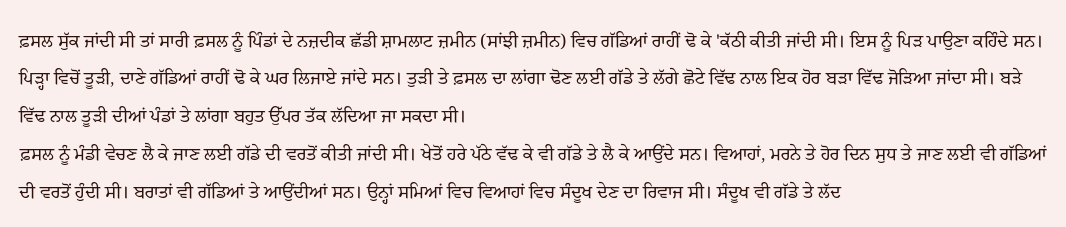ਫ਼ਸਲ ਸੁੱਕ ਜਾਂਦੀ ਸੀ ਤਾਂ ਸਾਰੀ ਫ਼ਸਲ ਨੂੰ ਪਿੰਡਾਂ ਦੇ ਨਜ਼ਦੀਕ ਛੱਡੀ ਸ਼ਾਮਲਾਟ ਜ਼ਮੀਨ (ਸਾਂਝੀ ਜ਼ਮੀਨ) ਵਿਚ ਗੱਡਿਆਂ ਰਾਹੀਂ ਢੋ ਕੇ 'ਕੱਠੀ ਕੀਤੀ ਜਾਂਦੀ ਸੀ। ਇਸ ਨੂੰ ਪਿੜ ਪਾਉਣਾ ਕਹਿੰਦੇ ਸਨ। ਪਿੜ੍ਹਾ ਵਿਚੋਂ ਤੂੜੀ, ਦਾਣੇ ਗੱਡਿਆਂ ਰਾਹੀਂ ਢੋ ਕੇ ਘਰ ਲਿਜਾਏ ਜਾਂਦੇ ਸਨ। ਤੁੜੀ ਤੇ ਫ਼ਸਲ ਦਾ ਲਾਂਗਾ ਢੋਣ ਲਈ ਗੱਡੇ ਤੇ ਲੱਗੇ ਛੋਟੇ ਵਿੱਢ ਨਾਲ ਇਕ ਹੋਰ ਬੜਾ ਵਿੱਢ ਜੋੜਿਆ ਜਾਂਦਾ ਸੀ। ਬੜੇ ਵਿੱਢ ਨਾਲ ਤੂੜੀ ਦੀਆਂ ਪੰਡਾਂ ਤੇ ਲਾਂਗਾ ਬਹੁਤ ਉੱਪਰ ਤੱਕ ਲੱਦਿਆ ਜਾ ਸਕਦਾ ਸੀ।
ਫ਼ਸਲ ਨੂੰ ਮੰਡੀ ਵੇਚਣ ਲੈ ਕੇ ਜਾਣ ਲਈ ਗੱਡੇ ਦੀ ਵਰਤੋਂ ਕੀਤੀ ਜਾਂਦੀ ਸੀ। ਖੇਤੋਂ ਹਰੇ ਪੱਠੇ ਵੱਢ ਕੇ ਵੀ ਗੱਡੇ ਤੇ ਲੈ ਕੇ ਆਉਂਦੇ ਸਨ। ਵਿਆਹਾਂ, ਮਰਨੇ ਤੇ ਹੋਰ ਦਿਨ ਸੁਧ ਤੇ ਜਾਣ ਲਈ ਵੀ ਗੱਡਿਆਂ ਦੀ ਵਰਤੋਂ ਹੁੰਦੀ ਸੀ। ਬਰਾਤਾਂ ਵੀ ਗੱਡਿਆਂ ਤੇ ਆਉਂਦੀਆਂ ਸਨ। ਉਨ੍ਹਾਂ ਸਮਿਆਂ ਵਿਚ ਵਿਆਹਾਂ ਵਿਚ ਸੰਦੂਖ ਦੇਣ ਦਾ ਰਿਵਾਜ ਸੀ। ਸੰਦੂਖ ਵੀ ਗੱਡੇ ਤੇ ਲੱਦ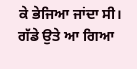ਕੇ ਭੇਜਿਆ ਜਾਂਦਾ ਸੀ।
ਗੱਡੇ ਉਤੇ ਆ ਗਿਆ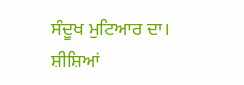ਸੰਦੂਖ ਮੁਟਿਆਰ ਦਾ।
ਸ਼ੀਸ਼ਿਆਂ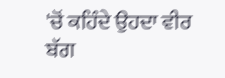'ਚੋਂ ਕਹਿੰਦੇ ਉਹਦਾ ਵੀਰ ਬੱਗ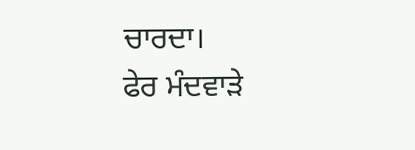ਚਾਰਦਾ।
ਫੇਰ ਮੰਦਵਾੜੇ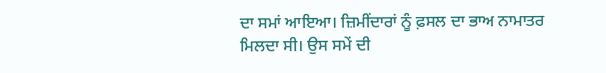ਦਾ ਸਮਾਂ ਆਇਆ। ਜ਼ਿਮੀਂਦਾਰਾਂ ਨੂੰ ਫ਼ਸਲ ਦਾ ਭਾਅ ਨਾਮਾਤਰ ਮਿਲਦਾ ਸੀ। ਉਸ ਸਮੇਂ ਦੀ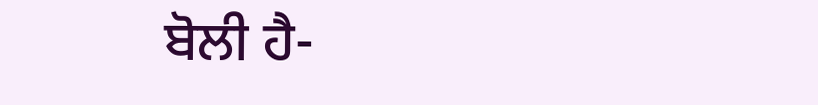ਬੋਲੀ ਹੈ-